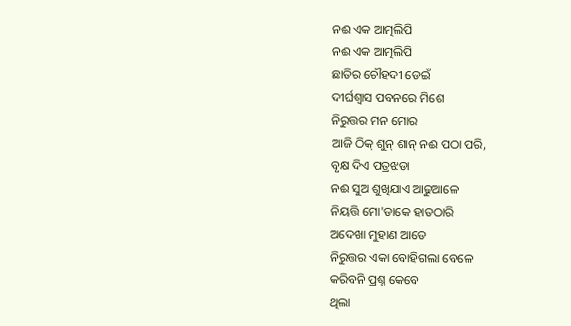ନଈ ଏକ ଆତ୍ମଲିପି
ନଈ ଏକ ଆତ୍ମଲିପି
ଛାତିର ଚୌହଦୀ ଡେଇଁ
ଦୀର୍ଘଶ୍ଵାସ ପବନରେ ମିଶେ
ନିରୁତ୍ତର ମନ ମୋର
ଆଜି ଠିକ୍ ଶୁନ୍ ଶାନ୍ ନଈ ପଠା ପରି,
ବୃକ୍ଷ ଦିଏ ପତ୍ରଝଡା
ନଈ ସୁଅ ଶୁଖିଯାଏ ଆଢୁଆଳେ
ନିୟତ୍ତି ମୋ'ଡାକେ ହାତଠାରି
ଅଦେଖା ମୁହାଣ ଆଡେ
ନିରୁତ୍ତର ଏକା ବୋହିଗଲା ବେଳେ
କରିବନି ପ୍ରଶ୍ନ କେବେ
ଥିଲା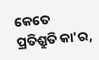କେତେ ପ୍ରତିଶ୍ରୁତି କା'ର,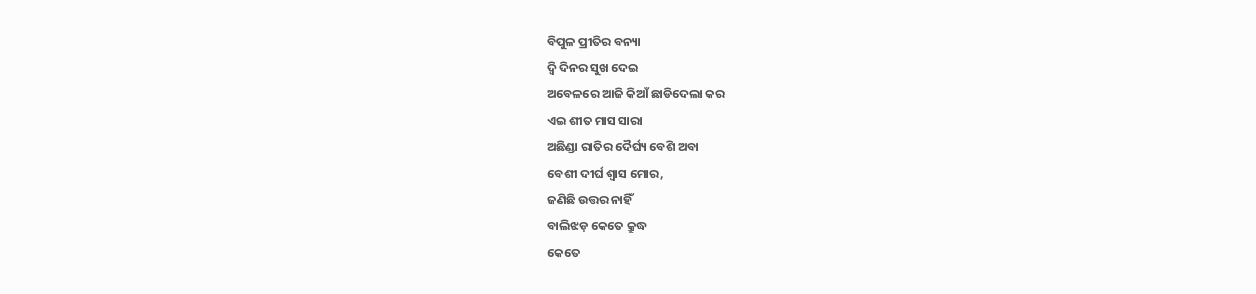ବିପୁଳ ପ୍ରୀତିର ବନ୍ୟା
ଦ୍ଵି ଦିନର ସୁଖ ଦେଇ
ଅବେଳରେ ଆଜି କିଆଁ ଛାଡିଦେଲା କର
ଏଇ ଶୀତ ମାସ ସାରା
ଅଛିଣ୍ଡା ରାତିର ଦୈର୍ଘ୍ୟ ବେଶି ଅବା
ବେଶୀ ଦୀର୍ଘ ଶ୍ୱାସ ମୋର,
ଜଣିଛି ଉତ୍ତର ନାହିଁ
ବାଲିଝଡ଼ କେତେ କ୍ରୁଦ୍ଧ
କେତେ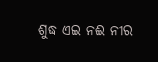ଶୁଦ୍ଧ ଏଇ ନଈ ନୀର